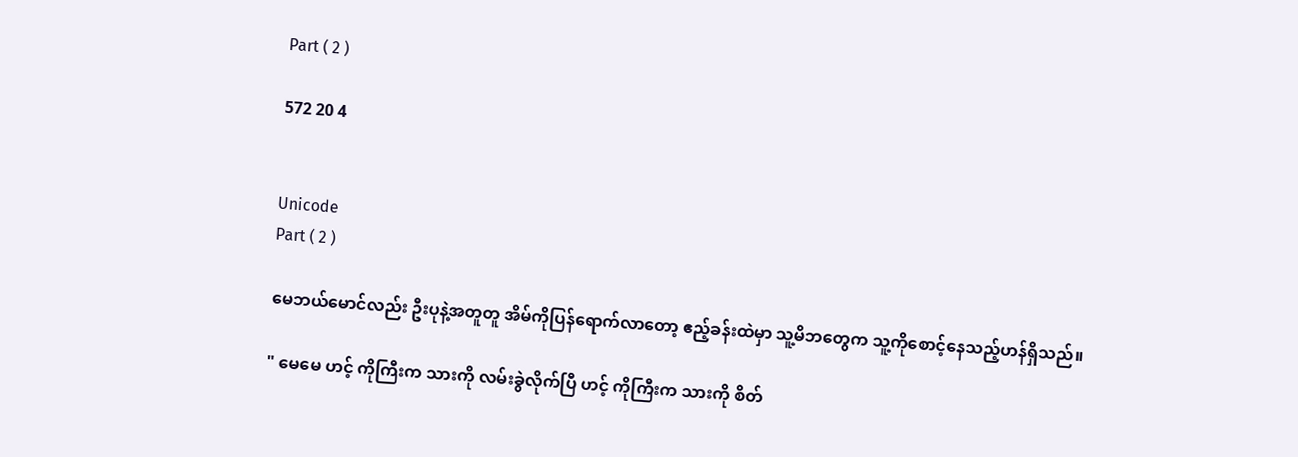Part ( 2 )

572 20 4


Unicode
Part ( 2 )

မေဘယ်မောင်လည်း ဦးပုနဲ့အတူတူ အိမ်ကိုပြန်ရောက်လာတော့ ဧည့်ခန်းထဲမှာ သူ့မိဘတွေက သူ့ကိုစောင့်နေသည့်ဟန်ရှိသည်။

" မေမေ ဟင့် ကိုကြီးက သားကို လမ်းခွဲလိုက်ပြီ ဟင့် ကိုကြီးက သားကို စိတ်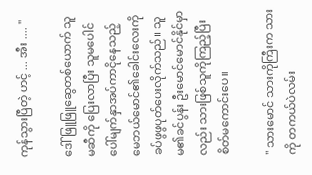ကုန်သွားပြီတဲ့ ဟင့် ... အီး .... "

ဒေါ်ဖြူဖြူဆွေတစ်ယောက် သူမဆီကို ပြေးလာပြီး သူမပေါင်ပေါ်မျက်နှာအပ်ကာငိုနေသည့် မေဘယ်မောင်၏ခေါင်းလေးကိုခပ်ဖွဖွပုတ်ပေးလိုက်သည်။ သူမ၏ခင်ပွန်း ဦးမောင်မောင်နိုင်မှာလည်း သားဖြစ်သူကိုကြည့်ပြီး စိတ်မကောင်းပေ။

" သားမောင် သားကိုကြီးက သားကို တကယ်ပဲလမ်း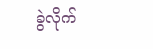ခွဲလိုက်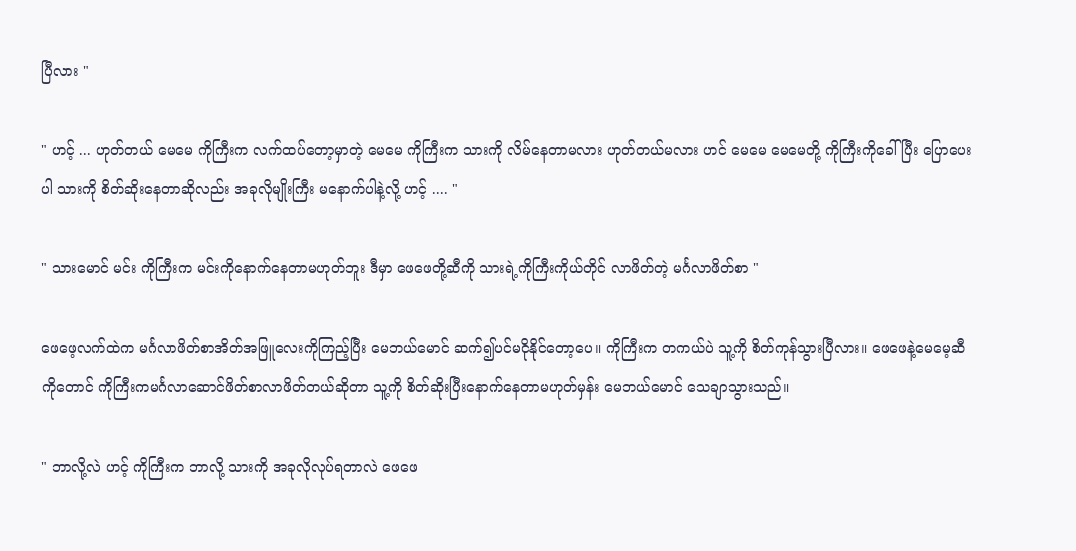ပြီလား "

" ဟင့် ... ဟုတ်တယ် မေမေ ကိုကြီးက လက်ထပ်တော့မှာတဲ့ မေမေ ကိုကြီးက သားကို လိမ်နေတာမလား ဟုတ်တယ်မလား ဟင် မေမေ မေမေတို့ ကိုကြီးကိုခေါ်ပြီး ပြောပေးပါ သားကို စိတ်ဆိုးနေတာဆိုလည်း အခုလိုမျိုးကြီး မနောက်ပါနဲ့လို့ ဟင့် .... "

" သားမောင် မင်း ကိုကြီးက မင်းကိုနောက်နေတာမဟုတ်ဘူး ဒီမှာ ဖေဖေတို့ဆီကို သားရဲ့ကိုကြီးကိုယ်တိုင် လာဖိတ်တဲ့ မင်္ဂလာဖိတ်စာ "

ဖေဖေ့လက်ထဲက မင်္ဂလာဖိတ်စာအိတ်အဖြူလေးကိုကြည့်ပြီး မေဘယ်မောင် ဆက်၍ပင်မငိုနိုင်တော့ပေ။ ကိုကြီးက တကယ်ပဲ သူ့ကို စိတ်ကုန်သွားပြီလား။ ဖေဖေနဲ့မေမေ့ဆီကိုတောင် ကိုကြီးကမင်္ဂလာဆောင်ဖိတ်စာလာဖိတ်တယ်ဆိုတာ သူ့ကို စိတ်ဆိုးပြီးနောက်နေတာမဟုတ်မှန်း မေဘယ်မောင် သေချာသွားသည်။

" ဘာလို့လဲ ဟင့် ကိုကြီးက ဘာလို့ သားကို အခုလိုလုပ်ရတာလဲ ဖေဖေ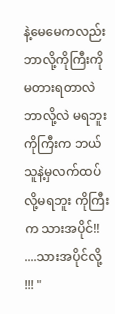နဲ့မေမေကလည်း ဘာလို့ကိုကြီးကို မတားရတာလဲ ဘာလို့လဲ မရဘူး ကိုကြီးက ဘယ်သူနဲ့မှလက်ထပ်လို့မရဘူး ကိုကြီးက သားအပိုင်!! ....သားအပိုင်လို့ !!! "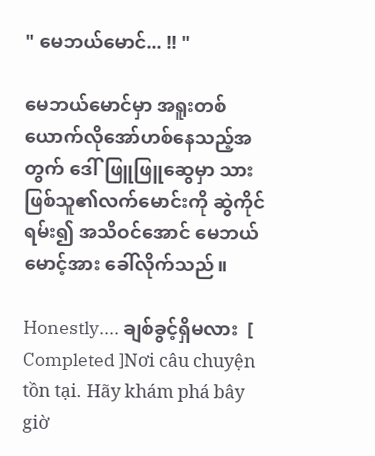" မေဘယ်မောင်... !! "

မေဘယ်မောင်မှာ အရူးတစ်ယောက်လိုအော်ဟစ်နေသည့်အတွက် ဒေါ်ဖြူဖြူဆွေမှာ သားဖြစ်သူ၏လက်မောင်းကို ဆွဲကိုင်ရမ်း၍ အသိဝင်အောင် မေဘယ်မောင့်အား ခေါ်လိုက်သည်။

Honestly.... ချစ်ခွင့်ရှိမလား  [ Completed ]Nơi câu chuyện tồn tại. Hãy khám phá bây giờ